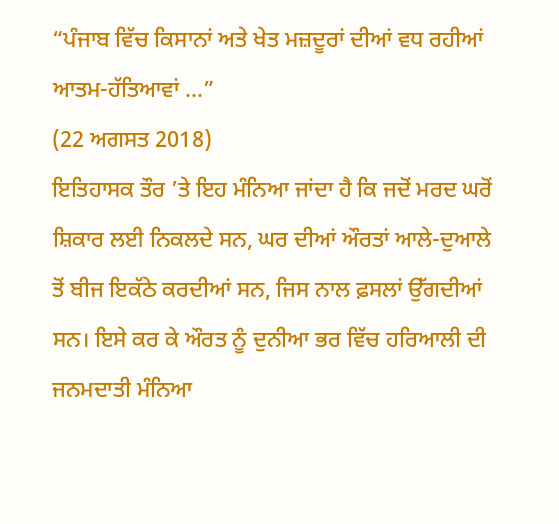“ਪੰਜਾਬ ਵਿੱਚ ਕਿਸਾਨਾਂ ਅਤੇ ਖੇਤ ਮਜ਼ਦੂਰਾਂ ਦੀਆਂ ਵਧ ਰਹੀਆਂ ਆਤਮ-ਹੱਤਿਆਵਾਂ ...”
(22 ਅਗਸਤ 2018)
ਇਤਿਹਾਸਕ ਤੌਰ ’ਤੇ ਇਹ ਮੰਨਿਆ ਜਾਂਦਾ ਹੈ ਕਿ ਜਦੋਂ ਮਰਦ ਘਰੋਂ ਸ਼ਿਕਾਰ ਲਈ ਨਿਕਲਦੇ ਸਨ, ਘਰ ਦੀਆਂ ਔਰਤਾਂ ਆਲੇ-ਦੁਆਲੇ ਤੋਂ ਬੀਜ ਇਕੱਠੇ ਕਰਦੀਆਂ ਸਨ, ਜਿਸ ਨਾਲ ਫ਼ਸਲਾਂ ਉੱਗਦੀਆਂ ਸਨ। ਇਸੇ ਕਰ ਕੇ ਔਰਤ ਨੂੰ ਦੁਨੀਆ ਭਰ ਵਿੱਚ ਹਰਿਆਲੀ ਦੀ ਜਨਮਦਾਤੀ ਮੰਨਿਆ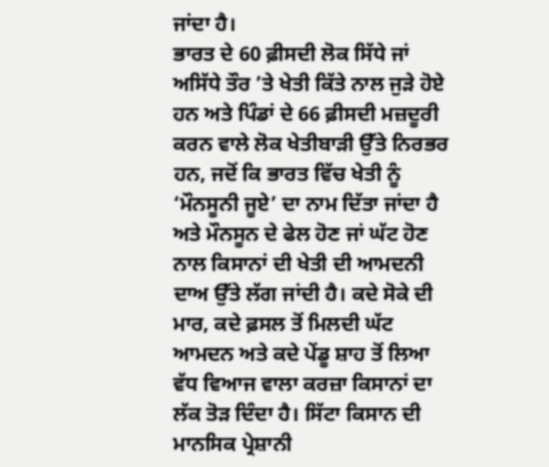ਜਾਂਦਾ ਹੈ।
ਭਾਰਤ ਦੇ 60 ਫ਼ੀਸਦੀ ਲੋਕ ਸਿੱਧੇ ਜਾਂ ਅਸਿੱਧੇ ਤੌਰ ’ਤੇ ਖੇਤੀ ਕਿੱਤੇ ਨਾਲ ਜੁੜੇ ਹੋਏ ਹਨ ਅਤੇ ਪਿੰਡਾਂ ਦੇ 66 ਫ਼ੀਸਦੀ ਮਜ਼ਦੂਰੀ ਕਰਨ ਵਾਲੇ ਲੋਕ ਖੇਤੀਬਾੜੀ ਉੱਤੇ ਨਿਰਭਰ ਹਨ, ਜਦੋਂ ਕਿ ਭਾਰਤ ਵਿੱਚ ਖੇਤੀ ਨੂੰ ‘ਮੌਨਸੂਨੀ ਜੂਏ’ ਦਾ ਨਾਮ ਦਿੱਤਾ ਜਾਂਦਾ ਹੈ ਅਤੇ ਮੌਨਸੂਨ ਦੇ ਫੇਲ ਹੋਣ ਜਾਂ ਘੱਟ ਹੋਣ ਨਾਲ ਕਿਸਾਨਾਂ ਦੀ ਖੇਤੀ ਦੀ ਆਮਦਨੀ ਦਾਅ ਉੱਤੇ ਲੱਗ ਜਾਂਦੀ ਹੈ। ਕਦੇ ਸੋਕੇ ਦੀ ਮਾਰ, ਕਦੇ ਫ਼ਸਲ ਤੋਂ ਮਿਲਦੀ ਘੱਟ ਆਮਦਨ ਅਤੇ ਕਦੇ ਪੇਂਡੂ ਸ਼ਾਹ ਤੋਂ ਲਿਆ ਵੱਧ ਵਿਆਜ ਵਾਲਾ ਕਰਜ਼ਾ ਕਿਸਾਨਾਂ ਦਾ ਲੱਕ ਤੋੜ ਦਿੰਦਾ ਹੈ। ਸਿੱਟਾ ਕਿਸਾਨ ਦੀ ਮਾਨਸਿਕ ਪ੍ਰੇਸ਼ਾਨੀ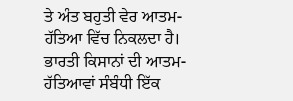ਤੇ ਅੰਤ ਬਹੁਤੀ ਵੇਰ ਆਤਮ-ਹੱਤਿਆ ਵਿੱਚ ਨਿਕਲਦਾ ਹੈ।
ਭਾਰਤੀ ਕਿਸਾਨਾਂ ਦੀ ਆਤਮ-ਹੱਤਿਆਵਾਂ ਸੰਬੰਧੀ ਇੱਕ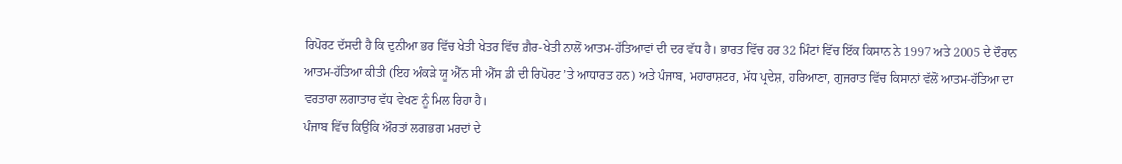ਰਿਪੋਰਟ ਦੱਸਦੀ ਹੈ ਕਿ ਦੁਨੀਆ ਭਰ ਵਿੱਚ ਖੇਤੀ ਖੇਤਰ ਵਿੱਚ ਗ਼ੈਰ-ਖੇਤੀ ਨਾਲੋਂ ਆਤਮ-ਹੱਤਿਆਵਾਂ ਦੀ ਦਰ ਵੱਧ ਹੈ। ਭਾਰਤ ਵਿੱਚ ਹਰ 32 ਮਿੰਟਾਂ ਵਿੱਚ ਇੱਕ ਕਿਸਾਨ ਨੇ 1997 ਅਤੇ 2005 ਦੇ ਦੌਰਾਨ ਆਤਮ-ਹੱਤਿਆ ਕੀਤੀ (ਇਹ ਅੰਕੜੇ ਯੂ ਐੱਨ ਸੀ ਐੱਸ ਡੀ ਦੀ ਰਿਪੋਰਟ ’ਤੇ ਆਧਾਰਤ ਹਨ) ਅਤੇ ਪੰਜਾਬ, ਮਹਾਰਾਸ਼ਟਰ, ਮੱਧ ਪ੍ਰਦੇਸ਼, ਹਰਿਆਣਾ, ਗੁਜਰਾਤ ਵਿੱਚ ਕਿਸਾਨਾਂ ਵੱਲੋਂ ਆਤਮ-ਹੱਤਿਆ ਦਾ ਵਰਤਾਰਾ ਲਗਾਤਾਰ ਵੱਧ ਵੇਖਣ ਨੂੰ ਮਿਲ ਰਿਹਾ ਹੈ।
ਪੰਜਾਬ ਵਿੱਚ ਕਿਉਂਕਿ ਔਰਤਾਂ ਲਗਭਗ ਮਰਦਾਂ ਦੇ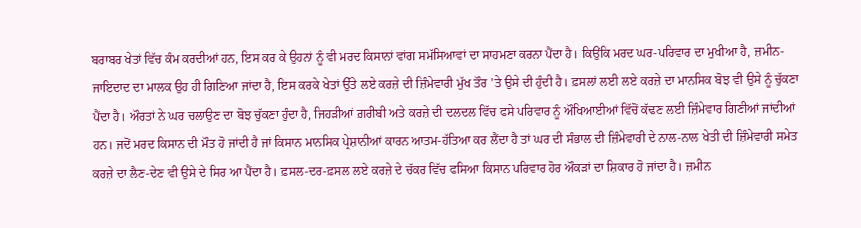ਬਰਾਬਰ ਖੇਤਾਂ ਵਿੱਚ ਕੰਮ ਕਰਦੀਆਂ ਹਨ, ਇਸ ਕਰ ਕੇ ਉਹਨਾਂ ਨੂੰ ਵੀ ਮਰਦ ਕਿਸਾਨਾਂ ਵਾਂਗ ਸਮੱਸਿਆਵਾਂ ਦਾ ਸਾਹਮਣਾ ਕਰਨਾ ਪੈਂਦਾ ਹੈ। ਕਿਉਂਕਿ ਮਰਦ ਘਰ-ਪਰਿਵਾਰ ਦਾ ਮੁਖੀਆ ਹੈ, ਜ਼ਮੀਨ-ਜਾਇਦਾਦ ਦਾ ਮਾਲਕ ਉਹ ਹੀ ਗਿਣਿਆ ਜਾਂਦਾ ਹੈ, ਇਸ ਕਰਕੇ ਖੇਤਾਂ ਉੱਤੇ ਲਏ ਕਰਜ਼ੇ ਦੀ ਜ਼ਿੰਮੇਵਾਰੀ ਮੁੱਖ ਤੌਰ ’ਤੇ ਉਸੇ ਦੀ ਹੁੰਦੀ ਹੈ। ਫ਼ਸਲਾਂ ਲਈ ਲਏ ਕਰਜ਼ੇ ਦਾ ਮਾਨਸਿਕ ਬੋਝ ਵੀ ਉਸੇ ਨੂੰ ਚੁੱਕਣਾ ਪੈਂਦਾ ਹੈ। ਔਰਤਾਂ ਨੇ ਘਰ ਚਲਾਉਣ ਦਾ ਬੋਝ ਚੁੱਕਣਾ ਹੁੰਦਾ ਹੈ, ਜਿਹੜੀਆਂ ਗ਼ਰੀਬੀ ਅਤੇ ਕਰਜ਼ੇ ਦੀ ਦਲਦਲ ਵਿੱਚ ਫਸੇ ਪਰਿਵਾਰ ਨੂੰ ਔਖਿਆਈਆਂ ਵਿੱਚੋਂ ਕੱਢਣ ਲਈ ਜ਼ਿੰਮੇਵਾਰ ਗਿਣੀਆਂ ਜਾਂਦੀਆਂ ਹਨ। ਜਦੋਂ ਮਰਦ ਕਿਸਾਨ ਦੀ ਮੌਤ ਹੋ ਜਾਂਦੀ ਹੈ ਜਾਂ ਕਿਸਾਨ ਮਾਨਸਿਕ ਪ੍ਰੇਸ਼ਾਨੀਆਂ ਕਾਰਨ ਆਤਮ-ਹੱਤਿਆ ਕਰ ਲੈਂਦਾ ਹੈ ਤਾਂ ਘਰ ਦੀ ਸੰਭਾਲ ਦੀ ਜ਼ਿੰਮੇਵਾਰੀ ਦੇ ਨਾਲ-ਨਾਲ ਖੇਤੀ ਦੀ ਜ਼ਿੰਮੇਵਾਰੀ ਸਮੇਤ ਕਰਜ਼ੇ ਦਾ ਲੈਣ-ਦੇਣ ਵੀ ਉਸੇ ਦੇ ਸਿਰ ਆ ਪੈਂਦਾ ਹੈ। ਫ਼ਸਲ-ਦਰ-ਫ਼ਸਲ ਲਏ ਕਰਜ਼ੇ ਦੇ ਚੱਕਰ ਵਿੱਚ ਫਸਿਆ ਕਿਸਾਨ ਪਰਿਵਾਰ ਹੋਰ ਔਕੜਾਂ ਦਾ ਸ਼ਿਕਾਰ ਹੋ ਜਾਂਦਾ ਹੈ। ਜ਼ਮੀਨ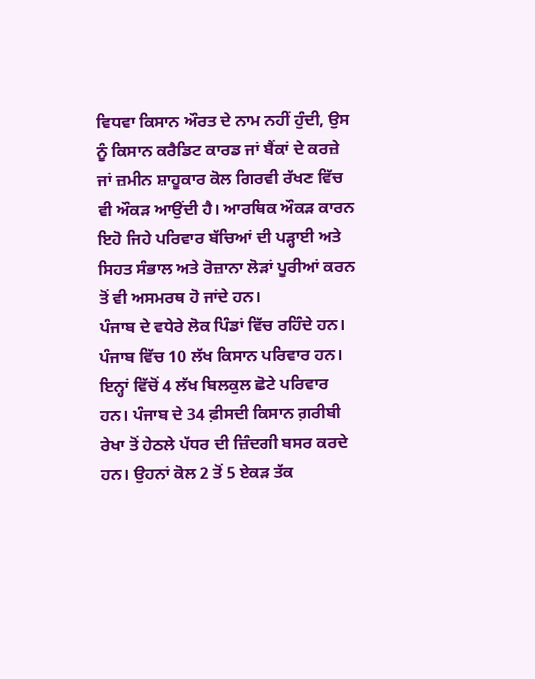ਵਿਧਵਾ ਕਿਸਾਨ ਔਰਤ ਦੇ ਨਾਮ ਨਹੀਂ ਹੁੰਦੀ, ਉਸ ਨੂੰ ਕਿਸਾਨ ਕਰੈਡਿਟ ਕਾਰਡ ਜਾਂ ਬੈਂਕਾਂ ਦੇ ਕਰਜ਼ੇ ਜਾਂ ਜ਼ਮੀਨ ਸ਼ਾਹੂਕਾਰ ਕੋਲ ਗਿਰਵੀ ਰੱਖਣ ਵਿੱਚ ਵੀ ਔਕੜ ਆਉਂਦੀ ਹੈ। ਆਰਥਿਕ ਔਕੜ ਕਾਰਨ ਇਹੋ ਜਿਹੇ ਪਰਿਵਾਰ ਬੱਚਿਆਂ ਦੀ ਪੜ੍ਹਾਈ ਅਤੇ ਸਿਹਤ ਸੰਭਾਲ ਅਤੇ ਰੋਜ਼ਾਨਾ ਲੋੜਾਂ ਪੂਰੀਆਂ ਕਰਨ ਤੋਂ ਵੀ ਅਸਮਰਥ ਹੋ ਜਾਂਦੇ ਹਨ।
ਪੰਜਾਬ ਦੇ ਵਧੇਰੇ ਲੋਕ ਪਿੰਡਾਂ ਵਿੱਚ ਰਹਿੰਦੇ ਹਨ। ਪੰਜਾਬ ਵਿੱਚ 10 ਲੱਖ ਕਿਸਾਨ ਪਰਿਵਾਰ ਹਨ। ਇਨ੍ਹਾਂ ਵਿੱਚੋਂ 4 ਲੱਖ ਬਿਲਕੁਲ ਛੋਟੇ ਪਰਿਵਾਰ ਹਨ। ਪੰਜਾਬ ਦੇ 34 ਫ਼ੀਸਦੀ ਕਿਸਾਨ ਗ਼ਰੀਬੀ ਰੇਖਾ ਤੋਂ ਹੇਠਲੇ ਪੱਧਰ ਦੀ ਜ਼ਿੰਦਗੀ ਬਸਰ ਕਰਦੇ ਹਨ। ਉਹਨਾਂ ਕੋਲ 2 ਤੋਂ 5 ਏਕੜ ਤੱਕ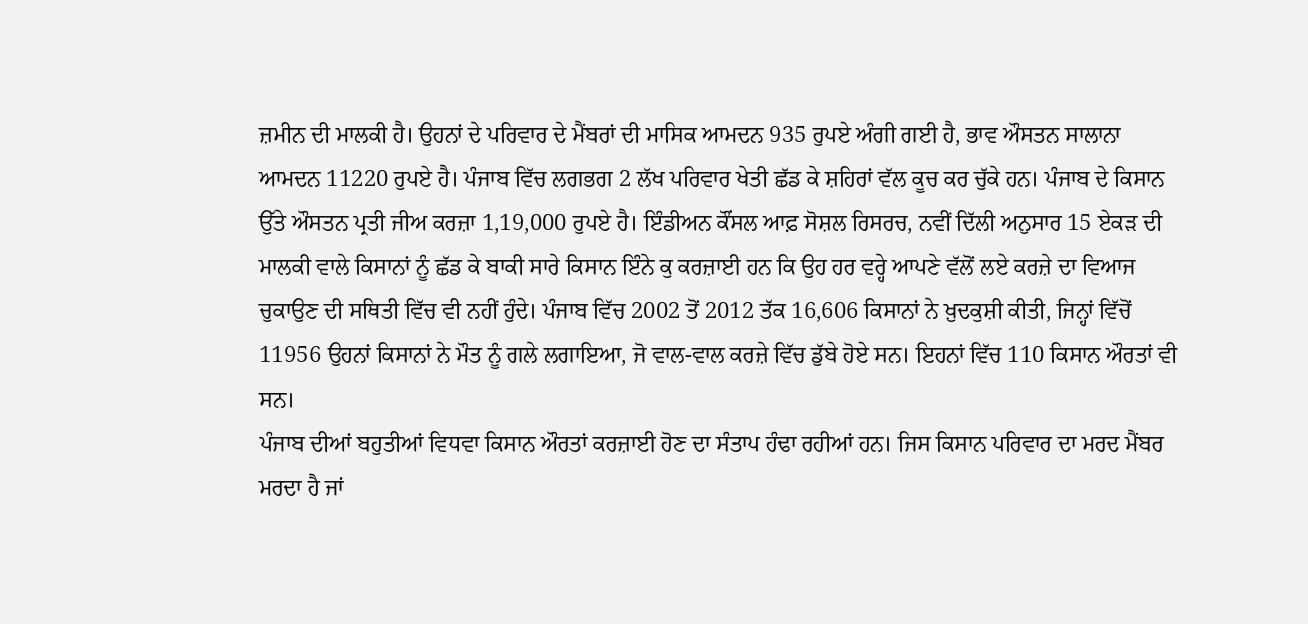ਜ਼ਮੀਨ ਦੀ ਮਾਲਕੀ ਹੈ। ਉਹਨਾਂ ਦੇ ਪਰਿਵਾਰ ਦੇ ਮੈਂਬਰਾਂ ਦੀ ਮਾਸਿਕ ਆਮਦਨ 935 ਰੁਪਏ ਅੰਗੀ ਗਈ ਹੈ, ਭਾਵ ਔਸਤਨ ਸਾਲਾਨਾ ਆਮਦਨ 11220 ਰੁਪਏ ਹੈ। ਪੰਜਾਬ ਵਿੱਚ ਲਗਭਗ 2 ਲੱਖ ਪਰਿਵਾਰ ਖੇਤੀ ਛੱਡ ਕੇ ਸ਼ਹਿਰਾਂ ਵੱਲ ਕੂਚ ਕਰ ਚੁੱਕੇ ਹਨ। ਪੰਜਾਬ ਦੇ ਕਿਸਾਨ ਉੱਤੇ ਔਸਤਨ ਪ੍ਰਤੀ ਜੀਅ ਕਰਜ਼ਾ 1,19,000 ਰੁਪਏ ਹੈ। ਇੰਡੀਅਨ ਕੌਂਸਲ ਆਫ਼ ਸੋਸ਼ਲ ਰਿਸਰਚ, ਨਵੀਂ ਦਿੱਲੀ ਅਨੁਸਾਰ 15 ਏਕੜ ਦੀ ਮਾਲਕੀ ਵਾਲੇ ਕਿਸਾਨਾਂ ਨੂੰ ਛੱਡ ਕੇ ਬਾਕੀ ਸਾਰੇ ਕਿਸਾਨ ਇੰਨੇ ਕੁ ਕਰਜ਼ਾਈ ਹਨ ਕਿ ਉਹ ਹਰ ਵਰ੍ਹੇ ਆਪਣੇ ਵੱਲੋਂ ਲਏ ਕਰਜ਼ੇ ਦਾ ਵਿਆਜ ਚੁਕਾਉਣ ਦੀ ਸਥਿਤੀ ਵਿੱਚ ਵੀ ਨਹੀਂ ਹੁੰਦੇ। ਪੰਜਾਬ ਵਿੱਚ 2002 ਤੋਂ 2012 ਤੱਕ 16,606 ਕਿਸਾਨਾਂ ਨੇ ਖ਼ੁਦਕੁਸ਼ੀ ਕੀਤੀ, ਜਿਨ੍ਹਾਂ ਵਿੱਚੋਂ 11956 ਉਹਨਾਂ ਕਿਸਾਨਾਂ ਨੇ ਮੌਤ ਨੂੰ ਗਲੇ ਲਗਾਇਆ, ਜੋ ਵਾਲ-ਵਾਲ ਕਰਜ਼ੇ ਵਿੱਚ ਡੁੱਬੇ ਹੋਏ ਸਨ। ਇਹਨਾਂ ਵਿੱਚ 110 ਕਿਸਾਨ ਔਰਤਾਂ ਵੀ ਸਨ।
ਪੰਜਾਬ ਦੀਆਂ ਬਹੁਤੀਆਂ ਵਿਧਵਾ ਕਿਸਾਨ ਔਰਤਾਂ ਕਰਜ਼ਾਈ ਹੋਣ ਦਾ ਸੰਤਾਪ ਹੰਢਾ ਰਹੀਆਂ ਹਨ। ਜਿਸ ਕਿਸਾਨ ਪਰਿਵਾਰ ਦਾ ਮਰਦ ਮੈਂਬਰ ਮਰਦਾ ਹੈ ਜਾਂ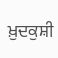ਖ਼ੁਦਕੁਸ਼ੀ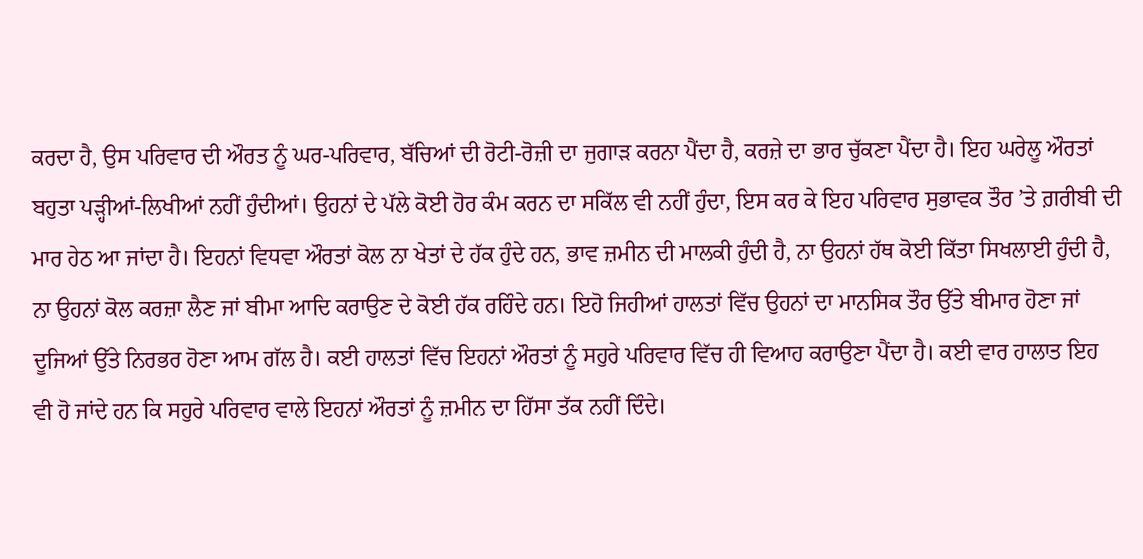ਕਰਦਾ ਹੈ, ਉਸ ਪਰਿਵਾਰ ਦੀ ਔਰਤ ਨੂੰ ਘਰ-ਪਰਿਵਾਰ, ਬੱਚਿਆਂ ਦੀ ਰੋਟੀ-ਰੋਜ਼ੀ ਦਾ ਜੁਗਾੜ ਕਰਨਾ ਪੈਂਦਾ ਹੈ, ਕਰਜ਼ੇ ਦਾ ਭਾਰ ਚੁੱਕਣਾ ਪੈਂਦਾ ਹੈ। ਇਹ ਘਰੇਲੂ ਔਰਤਾਂ ਬਹੁਤਾ ਪੜ੍ਹੀਆਂ-ਲਿਖੀਆਂ ਨਹੀਂ ਹੁੰਦੀਆਂ। ਉਹਨਾਂ ਦੇ ਪੱਲੇ ਕੋਈ ਹੋਰ ਕੰਮ ਕਰਨ ਦਾ ਸਕਿੱਲ ਵੀ ਨਹੀਂ ਹੁੰਦਾ, ਇਸ ਕਰ ਕੇ ਇਹ ਪਰਿਵਾਰ ਸੁਭਾਵਕ ਤੌਰ ’ਤੇ ਗ਼ਰੀਬੀ ਦੀ ਮਾਰ ਹੇਠ ਆ ਜਾਂਦਾ ਹੈ। ਇਹਨਾਂ ਵਿਧਵਾ ਔਰਤਾਂ ਕੋਲ ਨਾ ਖੇਤਾਂ ਦੇ ਹੱਕ ਹੁੰਦੇ ਹਨ, ਭਾਵ ਜ਼ਮੀਨ ਦੀ ਮਾਲਕੀ ਹੁੰਦੀ ਹੈ, ਨਾ ਉਹਨਾਂ ਹੱਥ ਕੋਈ ਕਿੱਤਾ ਸਿਖਲਾਈ ਹੁੰਦੀ ਹੈ, ਨਾ ਉਹਨਾਂ ਕੋਲ ਕਰਜ਼ਾ ਲੈਣ ਜਾਂ ਬੀਮਾ ਆਦਿ ਕਰਾਉਣ ਦੇ ਕੋਈ ਹੱਕ ਰਹਿੰਦੇ ਹਨ। ਇਹੋ ਜਿਹੀਆਂ ਹਾਲਤਾਂ ਵਿੱਚ ਉਹਨਾਂ ਦਾ ਮਾਨਸਿਕ ਤੌਰ ਉੱਤੇ ਬੀਮਾਰ ਹੋਣਾ ਜਾਂ ਦੂਜਿਆਂ ਉੱਤੇ ਨਿਰਭਰ ਹੋਣਾ ਆਮ ਗੱਲ ਹੈ। ਕਈ ਹਾਲਤਾਂ ਵਿੱਚ ਇਹਨਾਂ ਔਰਤਾਂ ਨੂੰ ਸਹੁਰੇ ਪਰਿਵਾਰ ਵਿੱਚ ਹੀ ਵਿਆਹ ਕਰਾਉਣਾ ਪੈਂਦਾ ਹੈ। ਕਈ ਵਾਰ ਹਾਲਾਤ ਇਹ ਵੀ ਹੋ ਜਾਂਦੇ ਹਨ ਕਿ ਸਹੁਰੇ ਪਰਿਵਾਰ ਵਾਲੇ ਇਹਨਾਂ ਔਰਤਾਂ ਨੂੰ ਜ਼ਮੀਨ ਦਾ ਹਿੱਸਾ ਤੱਕ ਨਹੀਂ ਦਿੰਦੇ।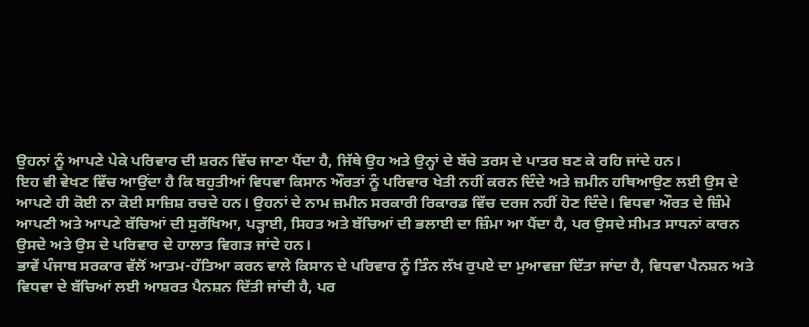ਉਹਨਾਂ ਨੂੰ ਆਪਣੇ ਪੇਕੇ ਪਰਿਵਾਰ ਦੀ ਸ਼ਰਨ ਵਿੱਚ ਜਾਣਾ ਪੈਂਦਾ ਹੈ, ਜਿੱਥੇ ਉਹ ਅਤੇ ਉਨ੍ਹਾਂ ਦੇ ਬੱਚੇ ਤਰਸ ਦੇ ਪਾਤਰ ਬਣ ਕੇ ਰਹਿ ਜਾਂਦੇ ਹਨ।
ਇਹ ਵੀ ਵੇਖਣ ਵਿੱਚ ਆਉਂਦਾ ਹੈ ਕਿ ਬਹੁਤੀਆਂ ਵਿਧਵਾ ਕਿਸਾਨ ਔਰਤਾਂ ਨੂੰ ਪਰਿਵਾਰ ਖੇਤੀ ਨਹੀਂ ਕਰਨ ਦਿੰਦੇ ਅਤੇ ਜ਼ਮੀਨ ਹਥਿਆਉਣ ਲਈ ਉਸ ਦੇ ਆਪਣੇ ਹੀ ਕੋਈ ਨਾ ਕੋਈ ਸਾਜ਼ਿਸ਼ ਰਚਦੇ ਹਨ। ਉਹਨਾਂ ਦੇ ਨਾਮ ਜ਼ਮੀਨ ਸਰਕਾਰੀ ਰਿਕਾਰਡ ਵਿੱਚ ਦਰਜ ਨਹੀਂ ਹੋਣ ਦਿੰਦੇ। ਵਿਧਵਾ ਔਰਤ ਦੇ ਜ਼ਿੰਮੇ ਆਪਣੀ ਅਤੇ ਆਪਣੇ ਬੱਚਿਆਂ ਦੀ ਸੁਰੱਖਿਆ, ਪੜ੍ਹਾਈ, ਸਿਹਤ ਅਤੇ ਬੱਚਿਆਂ ਦੀ ਭਲਾਈ ਦਾ ਜ਼ਿੰਮਾ ਆ ਪੈਂਦਾ ਹੈ, ਪਰ ਉਸਦੇ ਸੀਮਤ ਸਾਧਨਾਂ ਕਾਰਨ ਉਸਦੇ ਅਤੇ ਉਸ ਦੇ ਪਰਿਵਾਰ ਦੇ ਹਾਲਾਤ ਵਿਗੜ ਜਾਂਦੇ ਹਨ।
ਭਾਵੇਂ ਪੰਜਾਬ ਸਰਕਾਰ ਵੱਲੋਂ ਆਤਮ-ਹੱਤਿਆ ਕਰਨ ਵਾਲੇ ਕਿਸਾਨ ਦੇ ਪਰਿਵਾਰ ਨੂੰ ਤਿੰਨ ਲੱਖ ਰੁਪਏ ਦਾ ਮੁਆਵਜ਼ਾ ਦਿੱਤਾ ਜਾਂਦਾ ਹੈ, ਵਿਧਵਾ ਪੈਨਸ਼ਨ ਅਤੇ ਵਿਧਵਾ ਦੇ ਬੱਚਿਆਂ ਲਈ ਆਸ਼ਰਤ ਪੈਨਸ਼ਨ ਦਿੱਤੀ ਜਾਂਦੀ ਹੈ, ਪਰ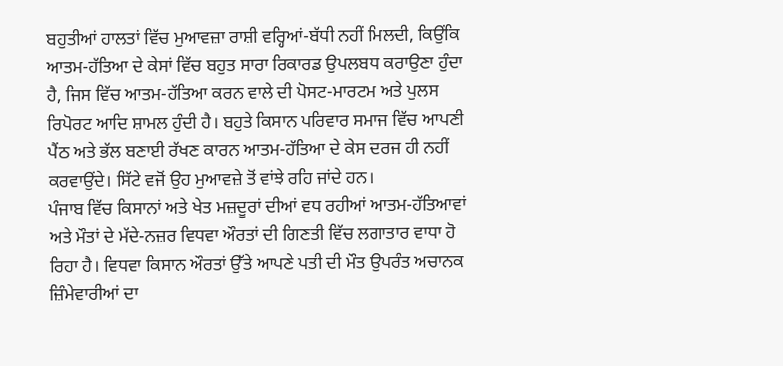ਬਹੁਤੀਆਂ ਹਾਲਤਾਂ ਵਿੱਚ ਮੁਆਵਜ਼ਾ ਰਾਸ਼ੀ ਵਰ੍ਹਿਆਂ-ਬੱਧੀ ਨਹੀਂ ਮਿਲਦੀ, ਕਿਉਂਕਿ ਆਤਮ-ਹੱਤਿਆ ਦੇ ਕੇਸਾਂ ਵਿੱਚ ਬਹੁਤ ਸਾਰਾ ਰਿਕਾਰਡ ਉਪਲਬਧ ਕਰਾਉਣਾ ਹੁੰਦਾ ਹੈ, ਜਿਸ ਵਿੱਚ ਆਤਮ-ਹੱਤਿਆ ਕਰਨ ਵਾਲੇ ਦੀ ਪੋਸਟ-ਮਾਰਟਮ ਅਤੇ ਪੁਲਸ ਰਿਪੋਰਟ ਆਦਿ ਸ਼ਾਮਲ ਹੁੰਦੀ ਹੈ। ਬਹੁਤੇ ਕਿਸਾਨ ਪਰਿਵਾਰ ਸਮਾਜ ਵਿੱਚ ਆਪਣੀ ਪੈਂਠ ਅਤੇ ਭੱਲ ਬਣਾਈ ਰੱਖਣ ਕਾਰਨ ਆਤਮ-ਹੱਤਿਆ ਦੇ ਕੇਸ ਦਰਜ ਹੀ ਨਹੀਂ ਕਰਵਾਉਂਦੇ। ਸਿੱਟੇ ਵਜੋਂ ਉਹ ਮੁਆਵਜ਼ੇ ਤੋਂ ਵਾਂਝੇ ਰਹਿ ਜਾਂਦੇ ਹਨ।
ਪੰਜਾਬ ਵਿੱਚ ਕਿਸਾਨਾਂ ਅਤੇ ਖੇਤ ਮਜ਼ਦੂਰਾਂ ਦੀਆਂ ਵਧ ਰਹੀਆਂ ਆਤਮ-ਹੱਤਿਆਵਾਂ ਅਤੇ ਮੌਤਾਂ ਦੇ ਮੱਦੇ-ਨਜ਼ਰ ਵਿਧਵਾ ਔਰਤਾਂ ਦੀ ਗਿਣਤੀ ਵਿੱਚ ਲਗਾਤਾਰ ਵਾਧਾ ਹੋ ਰਿਹਾ ਹੈ। ਵਿਧਵਾ ਕਿਸਾਨ ਔਰਤਾਂ ਉੱਤੇ ਆਪਣੇ ਪਤੀ ਦੀ ਮੌਤ ਉਪਰੰਤ ਅਚਾਨਕ ਜ਼ਿੰਮੇਵਾਰੀਆਂ ਦਾ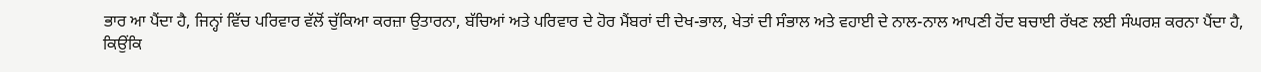ਭਾਰ ਆ ਪੈਂਦਾ ਹੈ, ਜਿਨ੍ਹਾਂ ਵਿੱਚ ਪਰਿਵਾਰ ਵੱਲੋਂ ਚੁੱਕਿਆ ਕਰਜ਼ਾ ਉਤਾਰਨਾ, ਬੱਚਿਆਂ ਅਤੇ ਪਰਿਵਾਰ ਦੇ ਹੋਰ ਮੈਂਬਰਾਂ ਦੀ ਦੇਖ-ਭਾਲ, ਖੇਤਾਂ ਦੀ ਸੰਭਾਲ ਅਤੇ ਵਹਾਈ ਦੇ ਨਾਲ-ਨਾਲ ਆਪਣੀ ਹੋਂਦ ਬਚਾਈ ਰੱਖਣ ਲਈ ਸੰਘਰਸ਼ ਕਰਨਾ ਪੈਂਦਾ ਹੈ, ਕਿਉਂਕਿ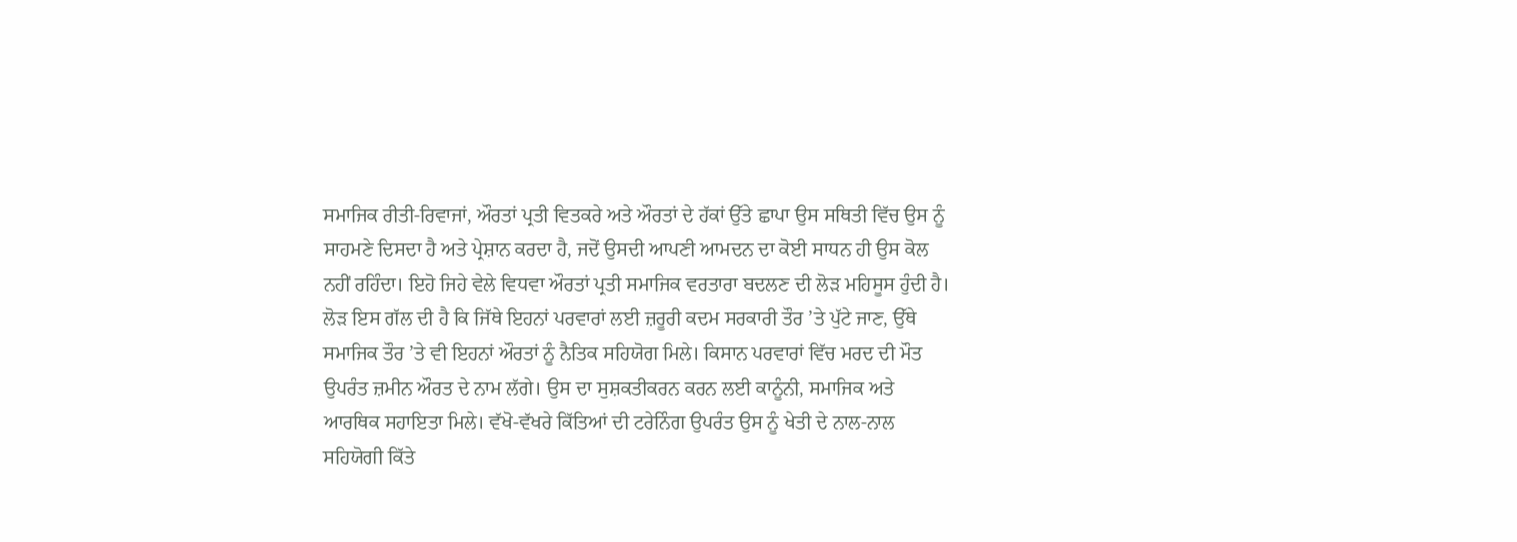ਸਮਾਜਿਕ ਰੀਤੀ-ਰਿਵਾਜਾਂ, ਔਰਤਾਂ ਪ੍ਰਤੀ ਵਿਤਕਰੇ ਅਤੇ ਔਰਤਾਂ ਦੇ ਹੱਕਾਂ ਉੱਤੇ ਛਾਪਾ ਉਸ ਸਥਿਤੀ ਵਿੱਚ ਉਸ ਨੂੰ ਸਾਹਮਣੇ ਦਿਸਦਾ ਹੈ ਅਤੇ ਪ੍ਰੇਸ਼ਾਨ ਕਰਦਾ ਹੈ, ਜਦੋਂ ਉਸਦੀ ਆਪਣੀ ਆਮਦਨ ਦਾ ਕੋਈ ਸਾਧਨ ਹੀ ਉਸ ਕੋਲ ਨਹੀਂ ਰਹਿੰਦਾ। ਇਹੋ ਜਿਹੇ ਵੇਲੇ ਵਿਧਵਾ ਔਰਤਾਂ ਪ੍ਰਤੀ ਸਮਾਜਿਕ ਵਰਤਾਰਾ ਬਦਲਣ ਦੀ ਲੋੜ ਮਹਿਸੂਸ ਹੁੰਦੀ ਹੈ।
ਲੋੜ ਇਸ ਗੱਲ ਦੀ ਹੈ ਕਿ ਜਿੱਥੇ ਇਹਨਾਂ ਪਰਵਾਰਾਂ ਲਈ ਜ਼ਰੂਰੀ ਕਦਮ ਸਰਕਾਰੀ ਤੌਰ ’ਤੇ ਪੁੱਟੇ ਜਾਣ, ਉੱਥੇ ਸਮਾਜਿਕ ਤੌਰ ’ਤੇ ਵੀ ਇਹਨਾਂ ਔਰਤਾਂ ਨੂੰ ਨੈਤਿਕ ਸਹਿਯੋਗ ਮਿਲੇ। ਕਿਸਾਨ ਪਰਵਾਰਾਂ ਵਿੱਚ ਮਰਦ ਦੀ ਮੌਤ ਉਪਰੰਤ ਜ਼ਮੀਨ ਔਰਤ ਦੇ ਨਾਮ ਲੱਗੇ। ਉਸ ਦਾ ਸੁਸ਼ਕਤੀਕਰਨ ਕਰਨ ਲਈ ਕਾਨੂੰਨੀ, ਸਮਾਜਿਕ ਅਤੇ ਆਰਥਿਕ ਸਹਾਇਤਾ ਮਿਲੇ। ਵੱਖੋ-ਵੱਖਰੇ ਕਿੱਤਿਆਂ ਦੀ ਟਰੇਨਿੰਗ ਉਪਰੰਤ ਉਸ ਨੂੰ ਖੇਤੀ ਦੇ ਨਾਲ-ਨਾਲ ਸਹਿਯੋਗੀ ਕਿੱਤੇ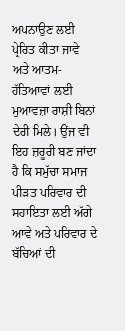ਅਪਨਾਉਣ ਲਈ ਪ੍ਰੇਰਿਤ ਕੀਤਾ ਜਾਵੇ ਅਤੇ ਆਤਮ-ਹੱਤਿਆਵਾਂ ਲਈ ਮੁਆਵਜ਼ਾ ਰਾਸ਼ੀ ਬਿਨਾਂ ਦੇਰੀ ਮਿਲੇ। ਉਂਜ ਵੀ ਇਹ ਜ਼ਰੂਰੀ ਬਣ ਜਾਂਦਾ ਹੈ ਕਿ ਸਮੁੱਚਾ ਸਮਾਜ ਪੀੜਤ ਪਰਿਵਾਰ ਦੀ ਸਹਾਇਤਾ ਲਈ ਅੱਗੇ ਆਵੇ ਅਤੇ ਪਰਿਵਾਰ ਦੇ ਬੱਚਿਆਂ ਦੀ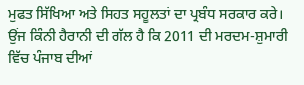ਮੁਫਤ ਸਿੱਖਿਆ ਅਤੇ ਸਿਹਤ ਸਹੂਲਤਾਂ ਦਾ ਪ੍ਰਬੰਧ ਸਰਕਾਰ ਕਰੇ।
ਉਂਜ ਕਿੰਨੀ ਹੈਰਾਨੀ ਦੀ ਗੱਲ ਹੈ ਕਿ 2011 ਦੀ ਮਰਦਮ-ਸ਼ੁਮਾਰੀ ਵਿੱਚ ਪੰਜਾਬ ਦੀਆਂ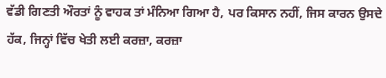ਵੱਡੀ ਗਿਣਤੀ ਔਰਤਾਂ ਨੂੰ ਵਾਹਕ ਤਾਂ ਮੰਨਿਆ ਗਿਆ ਹੈ, ਪਰ ਕਿਸਾਨ ਨਹੀਂ, ਜਿਸ ਕਾਰਨ ਉਸਦੇ ਹੱਕ, ਜਿਨ੍ਹਾਂ ਵਿੱਚ ਖੇਤੀ ਲਈ ਕਰਜ਼ਾ, ਕਰਜ਼ਾ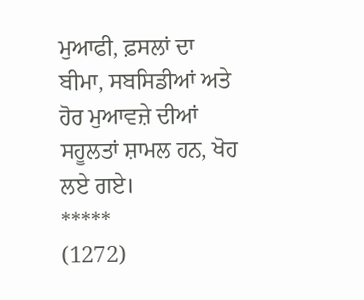ਮੁਆਫੀ, ਫ਼ਸਲਾਂ ਦਾ ਬੀਮਾ, ਸਬਸਿਡੀਆਂ ਅਤੇ ਹੋਰ ਮੁਆਵਜ਼ੇ ਦੀਆਂ ਸਹੂਲਤਾਂ ਸ਼ਾਮਲ ਹਨ, ਖੋਹ ਲਏ ਗਏ।
*****
(1272)